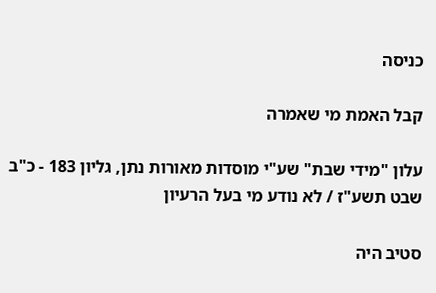כניסה

קבל האמת מי שאמרה

עלון "מידי שבת" שע"י מוסדות מאורות נתן, גליון 183 - כ"ב שבט תשע"ז / לא נודע מי בעל הרעיון

סטיב היה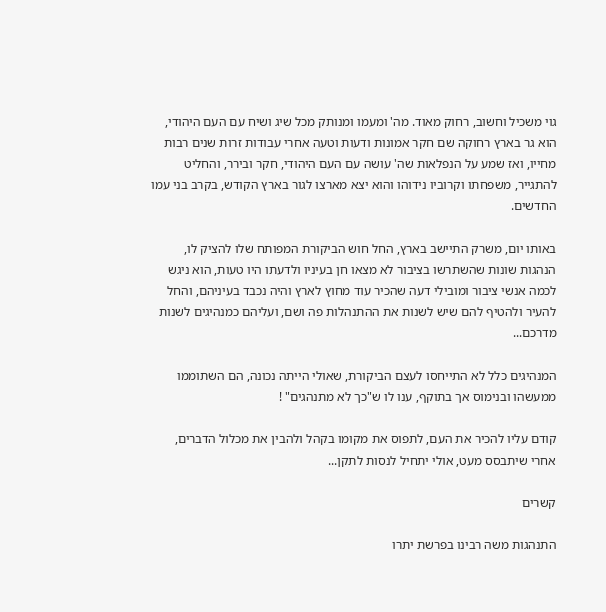גוי משכיל וחשוב, רחוק מאוד. מה' ומעמו ומנותק מכל שיג ושיח עם העם היהודי, הוא גר בארץ רחוקה שם חקר אמונות ודעות וטעה אחרי עבודות זרות שנים רבות מחייו, ואז שמע על הנפלאות שה' עושה עם העם היהודי, חקר ובירר, והחליט להתגייר, משפחתו וקרוביו נידוהו והוא יצא מארצו לגור בארץ הקודש, בקרב בני עמו החדשים.

באותו יום, משרק התיישב בארץ, החל חוש הביקורת המפותח שלו להציק לו, הנהגות שונות שהשתרשו בציבור לא מצאו חן בעיניו ולדעתו היו טעות, הוא ניגש לכמה אנשי ציבור ומובילי דעה שהכיר עוד מחוץ לארץ והיה נכבד בעיניהם, והחל להעיר ולהטיף להם שיש לשנות את ההתנהלות פה ושם, ועליהם כמנהיגים לשנות מדרכם...

המנהיגים כלל לא התייחסו לעצם הביקורת, שאולי הייתה נכונה, הם השתוממו ממעשהו ובנימוס אך בתוקף, ענו לו ש"כך לא מתנהגים" !

קודם עליו להכיר את העם, לתפוס את מקומו בקהל ולהבין את מכלול הדברים, אחרי שיתבסס מעט, אולי יתחיל לנסות לתקן...

קשרים

התנהגות משה רבינו בפרשת יתרו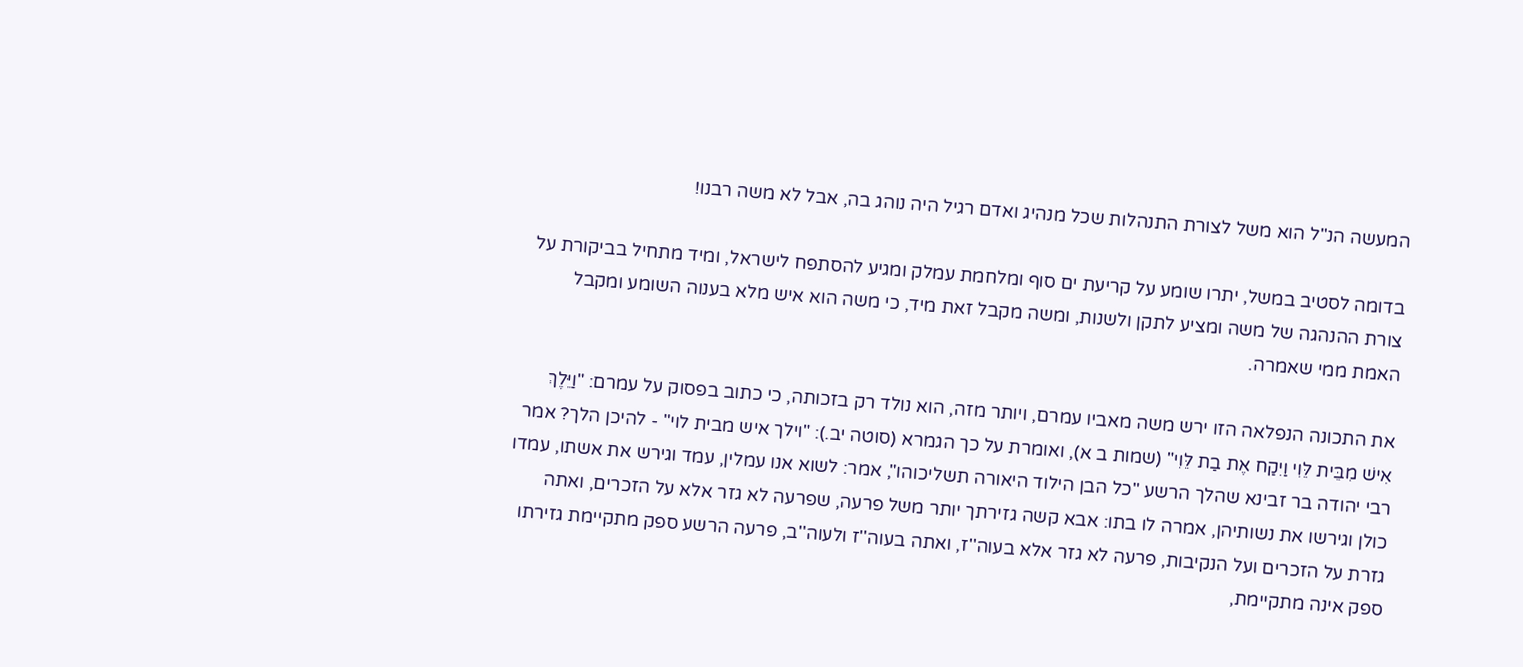המעשה הנ"ל הוא משל לצורת התנהלות שכל מנהיג ואדם רגיל היה נוהג בה, אבל לא משה רבנו!

בדומה לסטיב במשל, יתרו שומע על קריעת ים סוף ומלחמת עמלק ומגיע להסתפח לישראל, ומיד מתחיל בביקורת על צורת ההנהגה של משה ומציע לתקן ולשנות, ומשה מקבל זאת מיד, כי משה הוא איש מלא בענוה השומע ומקבל האמת ממי שאמרה.

את התכונה הנפלאה הזו ירש משה מאביו עמרם, ויותר מזה, הוא נולד רק בזכותה, כי כתוב בפסוק על עמרם: "וַיֵּלֶךְ אִישׁ מִבֵּית לֵּוִי וַיִקַח אֶת בַת לֵּוִי" (שמות ב א), ואומרת על כך הגמרא (סוטה יב.): "וילך איש מבית לוי" - להיכן הלך? אמר רבי יהודה בר זבינא שהלך הרשע "כל הבן הילוד היאורה תשליכוהו", אמר: לשוא אנו עמלין, עמד וגירש את אשתו, עמדו כולן וגירשו את נשותיהן, אמרה לו בתו: אבא קשה גזירתך יותר משל פרעה, שפרעה לא גזר אלא על הזכרים, ואתה גזרת על הזכרים ועל הנקיבות, פרעה לא גזר אלא בעוה''ז, ואתה בעוה''ז ולעוה''ב, פרעה הרשע ספק מתקיימת גזירתו ספק אינה מתקיימת,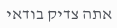אתה צדיק בודאי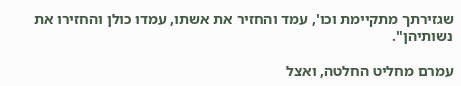שגזירתך מתקיימת וכו', עמד והחזיר את אשתו, עמדו כולן והחזירו את נשותיהן".

עמרם מחליט החלטה, ואצל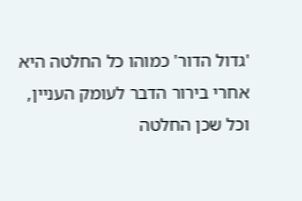'גדול הדור' כמוהו כל החלטה היא אחרי בירור הדבר לעומק העניין, וכל שכן החלטה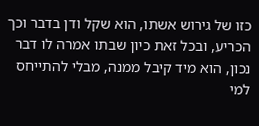כזו של גירוש אשתו, הוא שקל ודן בדבר וכך הכריע, ובכל זאת כיון שבתו אמרה לו דבר נכון, הוא מיד קיבל ממנה, מבלי להתייחס למי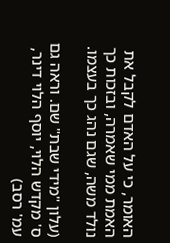האומר, כי על האדם לקבל את האמת ממי שאמרה, ובזכות כך נולד משה, שגם נהג כך בעצמו.

(עלון "מידי שבת" שם. וראה גם ס' מקדש הלוי, יוסף הלוי דינר, עמ' רסב)